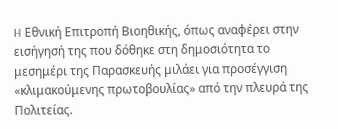H Εθνική Επιτροπή Βιοηθικής, όπως αναφέρει στην εισήγησή της που δόθηκε στη δημοσιότητα το μεσημέρι της Παρασκευής μιλάει για προσέγγιση «κλιμακούμενης πρωτοβουλίας» από την πλευρά της Πολιτείας.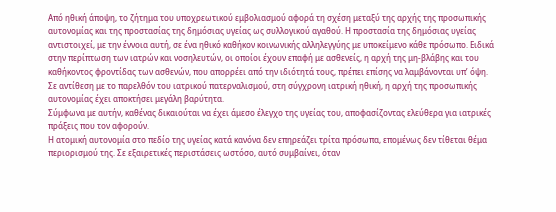Από ηθική άποψη, το ζήτημα του υποχρεωτικού εμβολιασμού αφορά τη σχέση μεταξύ της αρχής της προσωπικής αυτονομίας και της προστασίας της δημόσιας υγείας ως συλλογικού αγαθού. Η προστασία της δημόσιας υγείας αντιστοιχεί, με την έννοια αυτή, σε ένα ηθικό καθήκον κοινωνικής αλληλεγγύης με υποκείμενο κάθε πρόσωπο. Ειδικά στην περίπτωση των ιατρών και νοσηλευτών, οι οποίοι έχουν επαφή με ασθενείς, η αρχή της μη-βλάβης και του καθήκοντος φροντίδας των ασθενών, που απορρέει από την ιδιότητά τους, πρέπει επίσης να λαμβάνονται υπ’ όψη.
Σε αντίθεση με το παρελθόν του ιατρικού πατερναλισμού, στη σύγχρονη ιατρική ηθική, η αρχή της προσωπικής αυτονομίας έχει αποκτήσει μεγάλη βαρύτητα.
Σύμφωνα με αυτήν, καθένας δικαιούται να έχει άμεσο έλεγχο της υγείας του, αποφασίζοντας ελεύθερα για ιατρικές πράξεις που τον αφορούν.
Η ατομική αυτονομία στο πεδίο της υγείας κατά κανόνα δεν επηρεάζει τρίτα πρόσωπα, επομένως δεν τίθεται θέμα περιορισμού της. Σε εξαιρετικές περιστάσεις ωστόσο, αυτό συμβαίνει, όταν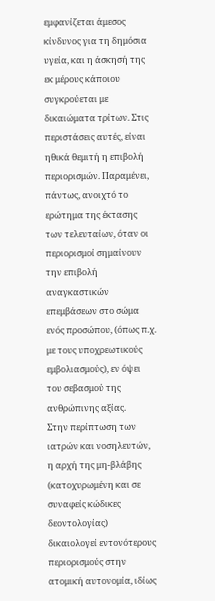εμφανίζεται άμεσος κίνδυνος για τη δημόσια υγεία, και η άσκησή της εκ μέρους κάποιου συγκρούεται με δικαιώματα τρίτων. Στις περιστάσεις αυτές, είναι ηθικά θεμιτή η επιβολή περιορισμών. Παραμένει, πάντως, ανοιχτό το ερώτημα της έκτασης των τελευταίων, όταν οι περιορισμοί σημαίνουν την επιβολή αναγκαστικών επεμβάσεων στο σώμα ενός προσώπου, (όπως π.χ. με τους υποχρεωτικούς εμβολιασμούς), εν όψει του σεβασμού της ανθρώπινης αξίας.
Στην περίπτωση των ιατρών και νοσηλευτών, η αρχή της μη-βλάβης (κατοχυρωμένη και σε συναφείς κώδικες δεοντολογίας) δικαιολογεί εντονότερους περιορισμούς στην ατομική αυτονομία, ιδίως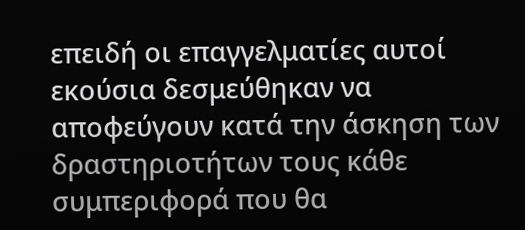επειδή οι επαγγελματίες αυτοί εκούσια δεσμεύθηκαν να αποφεύγουν κατά την άσκηση των δραστηριοτήτων τους κάθε συμπεριφορά που θα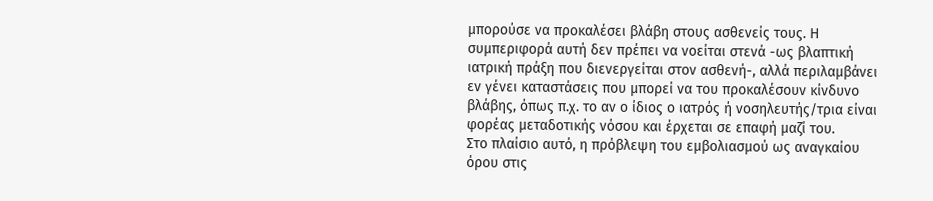μπορούσε να προκαλέσει βλάβη στους ασθενείς τους. Η συμπεριφορά αυτή δεν πρέπει να νοείται στενά -ως βλαπτική ιατρική πράξη που διενεργείται στον ασθενή-, αλλά περιλαμβάνει εν γένει καταστάσεις που μπορεί να του προκαλέσουν κίνδυνο βλάβης, όπως π.χ. το αν ο ίδιος ο ιατρός ή νοσηλευτής/τρια είναι φορέας μεταδοτικής νόσου και έρχεται σε επαφή μαζί του.
Στο πλαίσιο αυτό, η πρόβλεψη του εμβολιασμού ως αναγκαίου όρου στις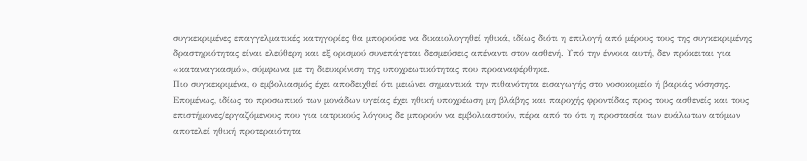συγκεκριμένες επαγγελματικές κατηγορίες θα μπορούσε να δικαιολογηθεί ηθικά, ιδίως διότι η επιλογή από μέρους τους της συγκεκριμένης δραστηριότητας είναι ελεύθερη και εξ ορισμού συνεπάγεται δεσμεύσεις απέναντι στον ασθενή. Υπό την έννοια αυτή, δεν πρόκειται για «καταναγκασμό», σύμφωνα με τη διευκρίνιση της υποχρεωτικότητας που προαναφέρθηκε.
Πιο συγκεκριμένα, ο εμβολιασμός έχει αποδειχθεί ότι μειώνει σημαντικά την πιθανότητα εισαγωγής στο νοσοκομείο ή βαριάς νόσησης. Επομένως, ιδίως το προσωπικό των μονάδων υγείας έχει ηθική υποχρέωση μη βλάβης και παροχής φροντίδας προς τους ασθενείς και τους επιστήμονες/εργαζόμενους που για ιατρικούς λόγους δε μπορούν να εμβολιαστούν, πέρα από το ότι η προστασία των ευάλωτων ατόμων αποτελεί ηθική προτεραιότητα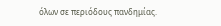όλων σε περιόδους πανδημίας.